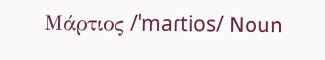Μάρτιος /ˈmaɾtios/ Noun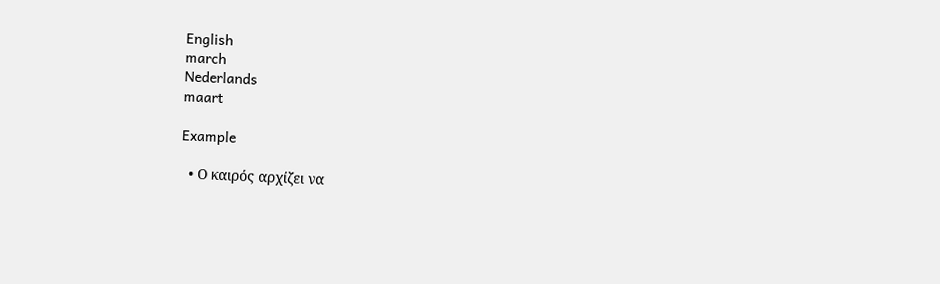English
march
Nederlands
maart

Example

  • Ο καιρός αρχίζει να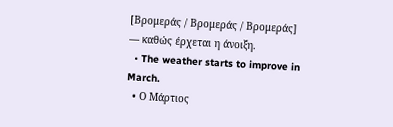[Βρομεράς / Βρομεράς / Βρομεράς] — καθώς έρχεται η άνοιξη.
  • The weather starts to improve in March.
  • Ο Μάρτιος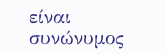είναι συνώνυμος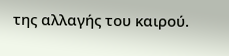της αλλαγής του καιρού.